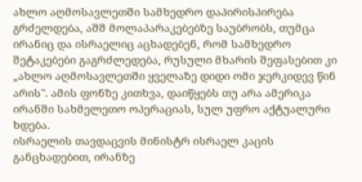ახლო აღმოსავლეთში სამხედრო დაპირისპირება გრძელდება, აშშ მოლაპარაკებებზე საუბრობს, თუმცა ირანიც და ისრაელიც აცხადებენ, რომ სამხედრო შეტაკებები გაგრძლედება, რუსული მხარის შეფასებით კი „ახლო აღმოსავლეთში ყველაზე დიდი ომი ჯერკიდევ წინ არის". ამის ფონზე კითხვა, დაიწყებს თუ არა ამერიკა ირანში სახმელეთო ოპერაციას, სულ უფრო აქტუალური ხდება.
ისრაელის თავდაცვის მინისტრ ისრაელ კაცის განცხადებით, ირანზე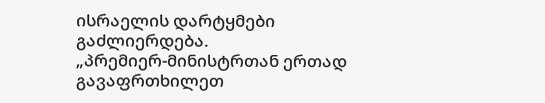ისრაელის დარტყმები გაძლიერდება.
„პრემიერ-მინისტრთან ერთად გავაფრთხილეთ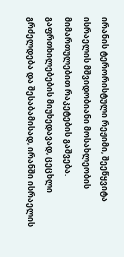ირანის ტერორისტული რეჟიმი, შეეწყვიტა ისრაელის მშვიდობიანი მოსახლეობის მიმართულებით რაკეტების გაშვება. გაფრთხილებების მიუხედავად, ცეცხლი გრძელდება და შესაბამისად, ირანში ისრაელის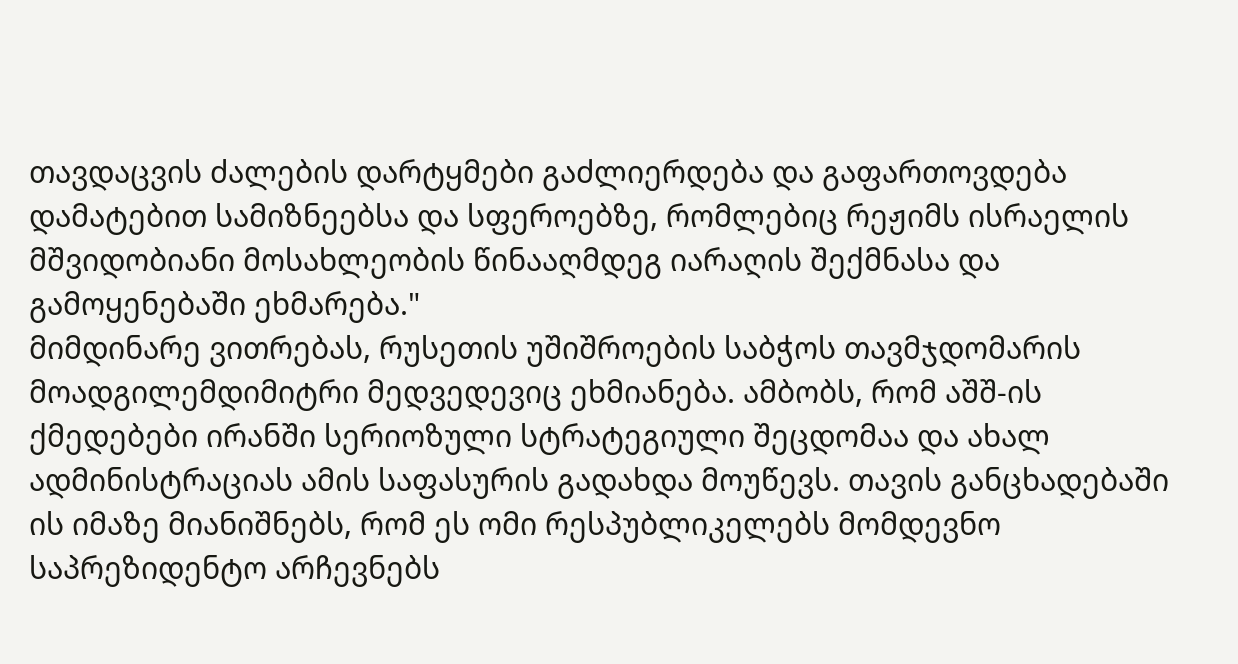თავდაცვის ძალების დარტყმები გაძლიერდება და გაფართოვდება დამატებით სამიზნეებსა და სფეროებზე, რომლებიც რეჟიმს ისრაელის მშვიდობიანი მოსახლეობის წინააღმდეგ იარაღის შექმნასა და გამოყენებაში ეხმარება."
მიმდინარე ვითრებას, რუსეთის უშიშროების საბჭოს თავმჯდომარის მოადგილემდიმიტრი მედვედევიც ეხმიანება. ამბობს, რომ აშშ-ის ქმედებები ირანში სერიოზული სტრატეგიული შეცდომაა და ახალ ადმინისტრაციას ამის საფასურის გადახდა მოუწევს. თავის განცხადებაში ის იმაზე მიანიშნებს, რომ ეს ომი რესპუბლიკელებს მომდევნო საპრეზიდენტო არჩევნებს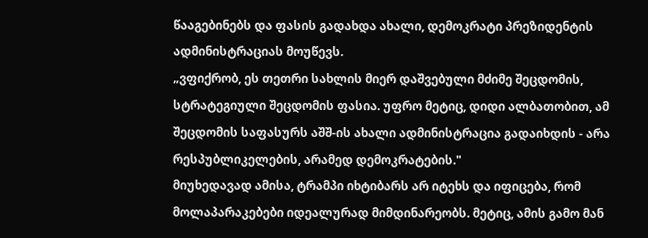წააგებინებს და ფასის გადახდა ახალი, დემოკრატი პრეზიდენტის ადმინისტრაციას მოუწევს.
„ვფიქრობ, ეს თეთრი სახლის მიერ დაშვებული მძიმე შეცდომის, სტრატეგიული შეცდომის ფასია. უფრო მეტიც, დიდი ალბათობით, ამ შეცდომის საფასურს აშშ-ის ახალი ადმინისტრაცია გადაიხდის - არა რესპუბლიკელების, არამედ დემოკრატების."
მიუხედავად ამისა, ტრამპი იხტიბარს არ იტეხს და იფიცება, რომ მოლაპარაკებები იდეალურად მიმდინარეობს. მეტიც, ამის გამო მან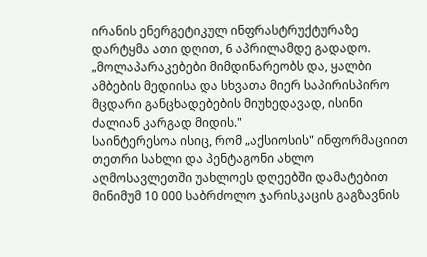ირანის ენერგეტიკულ ინფრასტრუქტურაზე დარტყმა ათი დღით, 6 აპრილამდე გადადო.
„მოლაპარაკებები მიმდინარეობს და, ყალბი ამბების მედიისა და სხვათა მიერ საპირისპირო მცდარი განცხადებების მიუხედავად, ისინი ძალიან კარგად მიდის."
საინტერესოა ისიც, რომ „აქსიოსის" ინფორმაციით თეთრი სახლი და პენტაგონი ახლო აღმოსავლეთში უახლოეს დღეებში დამატებით მინიმუმ 10 000 საბრძოლო ჯარისკაცის გაგზავნის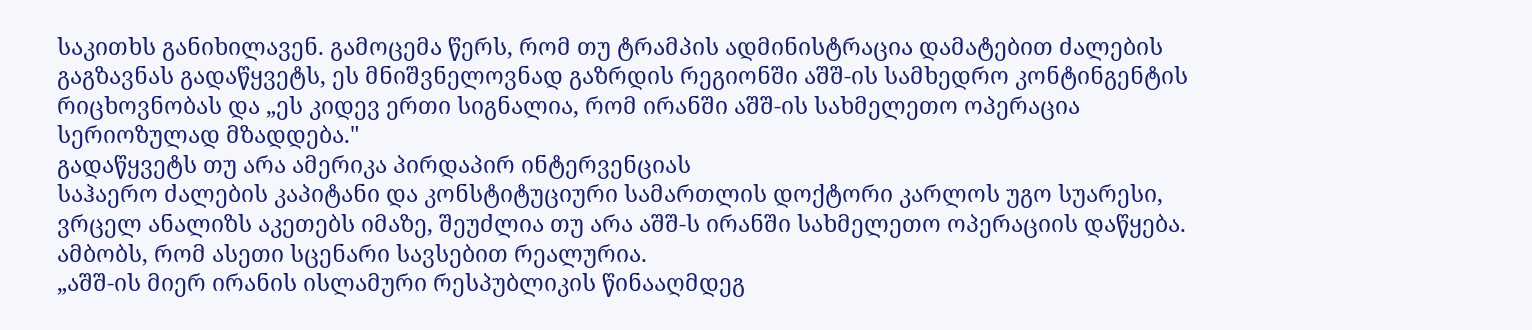საკითხს განიხილავენ. გამოცემა წერს, რომ თუ ტრამპის ადმინისტრაცია დამატებით ძალების გაგზავნას გადაწყვეტს, ეს მნიშვნელოვნად გაზრდის რეგიონში აშშ-ის სამხედრო კონტინგენტის რიცხოვნობას და „ეს კიდევ ერთი სიგნალია, რომ ირანში აშშ-ის სახმელეთო ოპერაცია სერიოზულად მზადდება."
გადაწყვეტს თუ არა ამერიკა პირდაპირ ინტერვენციას
საჰაერო ძალების კაპიტანი და კონსტიტუციური სამართლის დოქტორი კარლოს უგო სუარესი, ვრცელ ანალიზს აკეთებს იმაზე, შეუძლია თუ არა აშშ-ს ირანში სახმელეთო ოპერაციის დაწყება. ამბობს, რომ ასეთი სცენარი სავსებით რეალურია.
„აშშ-ის მიერ ირანის ისლამური რესპუბლიკის წინააღმდეგ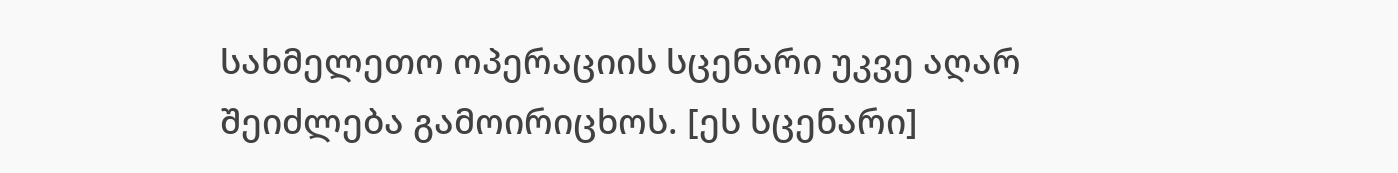სახმელეთო ოპერაციის სცენარი უკვე აღარ შეიძლება გამოირიცხოს. [ეს სცენარი]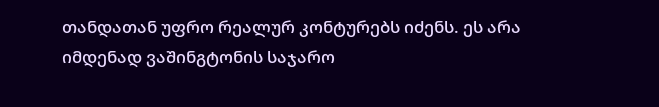თანდათან უფრო რეალურ კონტურებს იძენს. ეს არა იმდენად ვაშინგტონის საჯარო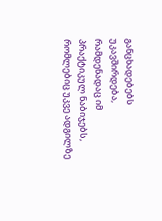განცხადებებს უკავშირდება, რამდენადაც იმ პრაქტიკულ ნაბიჯებს, რომლებიც უკვე ადგილზე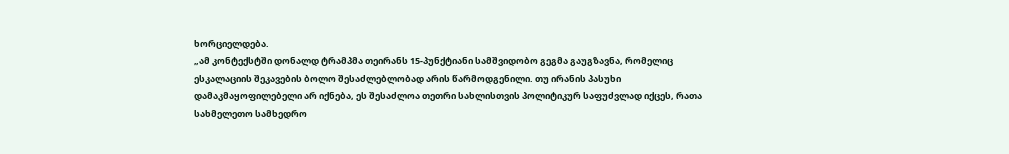ხორციელდება.
„ამ კონტექსტში დონალდ ტრამპმა თეირანს 15-პუნქტიანი სამშვიდობო გეგმა გაუგზავნა, რომელიც ესკალაციის შეკავების ბოლო შესაძლებლობად არის წარმოდგენილი. თუ ირანის პასუხი დამაკმაყოფილებელი არ იქნება, ეს შესაძლოა თეთრი სახლისთვის პოლიტიკურ საფუძვლად იქცეს, რათა სახმელეთო სამხედრო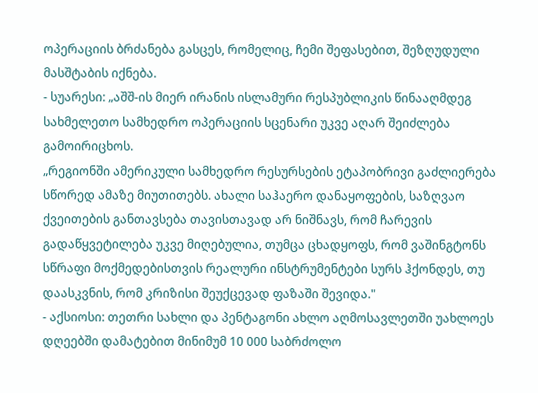ოპერაციის ბრძანება გასცეს, რომელიც, ჩემი შეფასებით, შეზღუდული მასშტაბის იქნება.
- სუარესი: „აშშ-ის მიერ ირანის ისლამური რესპუბლიკის წინააღმდეგ სახმელეთო სამხედრო ოპერაციის სცენარი უკვე აღარ შეიძლება გამოირიცხოს.
„რეგიონში ამერიკული სამხედრო რესურსების ეტაპობრივი გაძლიერება სწორედ ამაზე მიუთითებს. ახალი საჰაერო დანაყოფების, საზღვაო ქვეითების განთავსება თავისთავად არ ნიშნავს, რომ ჩარევის გადაწყვეტილება უკვე მიღებულია, თუმცა ცხადყოფს, რომ ვაშინგტონს სწრაფი მოქმედებისთვის რეალური ინსტრუმენტები სურს ჰქონდეს, თუ დაასკვნის, რომ კრიზისი შეუქცევად ფაზაში შევიდა."
- აქსიოსი: თეთრი სახლი და პენტაგონი ახლო აღმოსავლეთში უახლოეს დღეებში დამატებით მინიმუმ 10 000 საბრძოლო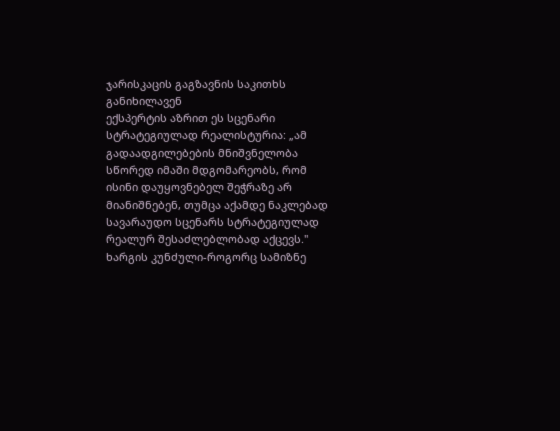ჯარისკაცის გაგზავნის საკითხს განიხილავენ
ექსპერტის აზრით ეს სცენარი სტრატეგიულად რეალისტურია: „ამ გადაადგილებების მნიშვნელობა სწორედ იმაში მდგომარეობს, რომ ისინი დაუყოვნებელ შეჭრაზე არ მიანიშნებენ, თუმცა აქამდე ნაკლებად სავარაუდო სცენარს სტრატეგიულად რეალურ შესაძლებლობად აქცევს."
ხარგის კუნძული-როგორც სამიზნე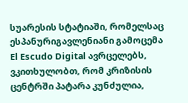სუარესის სტატიაში, რომელსაც ესპანურიგავლენიანი გამოცემა El Escudo Digital ავრცელებს, ვკითხულობთ, რომ კრიზისის ცენტრში პატარა კუნძულია,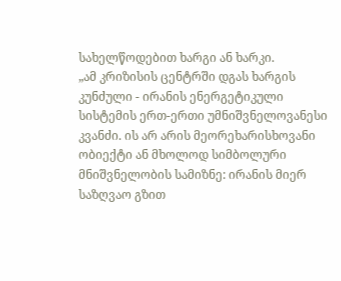სახელწოდებით ხარგი ან ხარკი.
„ამ კრიზისის ცენტრში დგას ხარგის კუნძული - ირანის ენერგეტიკული სისტემის ერთ-ერთი უმნიშვნელოვანესი კვანძი. ის არ არის მეორეხარისხოვანი ობიექტი ან მხოლოდ სიმბოლური მნიშვნელობის სამიზნე: ირანის მიერ საზღვაო გზით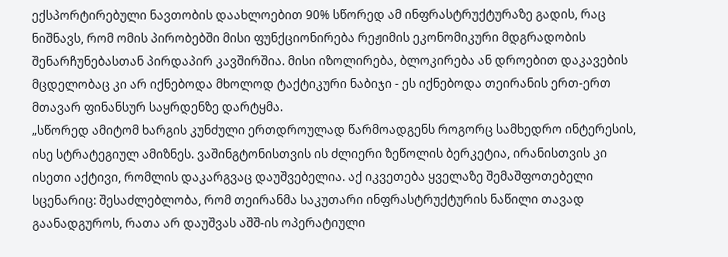ექსპორტირებული ნავთობის დაახლოებით 90% სწორედ ამ ინფრასტრუქტურაზე გადის, რაც ნიშნავს, რომ ომის პირობებში მისი ფუნქციონირება რეჟიმის ეკონომიკური მდგრადობის შენარჩუნებასთან პირდაპირ კავშირშია. მისი იზოლირება, ბლოკირება ან დროებით დაკავების მცდელობაც კი არ იქნებოდა მხოლოდ ტაქტიკური ნაბიჯი - ეს იქნებოდა თეირანის ერთ-ერთ მთავარ ფინანსურ საყრდენზე დარტყმა.
„სწორედ ამიტომ ხარგის კუნძული ერთდროულად წარმოადგენს როგორც სამხედრო ინტერესის, ისე სტრატეგიულ ამიზნეს. ვაშინგტონისთვის ის ძლიერი ზეწოლის ბერკეტია, ირანისთვის კი ისეთი აქტივი, რომლის დაკარგვაც დაუშვებელია. აქ იკვეთება ყველაზე შემაშფოთებელი სცენარიც: შესაძლებლობა, რომ თეირანმა საკუთარი ინფრასტრუქტურის ნაწილი თავად გაანადგუროს, რათა არ დაუშვას აშშ-ის ოპერატიული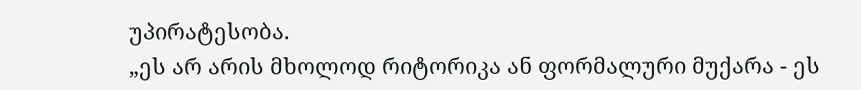უპირატესობა.
„ეს არ არის მხოლოდ რიტორიკა ან ფორმალური მუქარა - ეს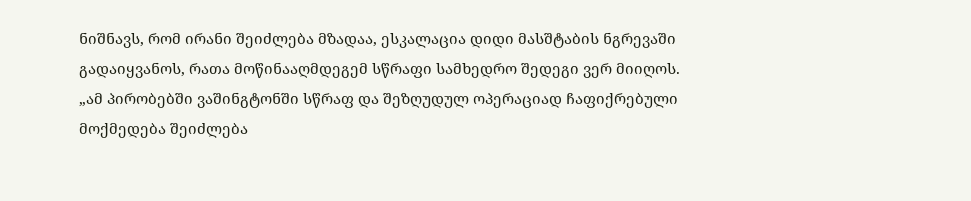ნიშნავს, რომ ირანი შეიძლება მზადაა, ესკალაცია დიდი მასშტაბის ნგრევაში გადაიყვანოს, რათა მოწინააღმდეგემ სწრაფი სამხედრო შედეგი ვერ მიიღოს.
„ამ პირობებში ვაშინგტონში სწრაფ და შეზღუდულ ოპერაციად ჩაფიქრებული მოქმედება შეიძლება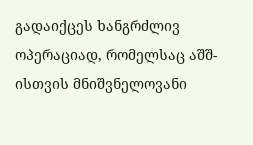გადაიქცეს ხანგრძლივ ოპერაციად, რომელსაც აშშ-ისთვის მნიშვნელოვანი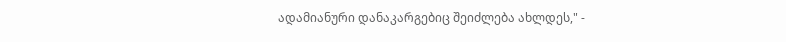ადამიანური დანაკარგებიც შეიძლება ახლდეს," -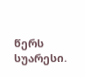წერს სუარესი.